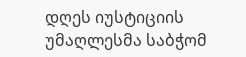დღეს იუსტიციის უმაღლესმა საბჭომ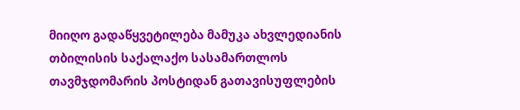მიიღო გადაწყვეტილება მამუკა ახვლედიანის თბილისის საქალაქო სასამართლოს თავმჯდომარის პოსტიდან გათავისუფლების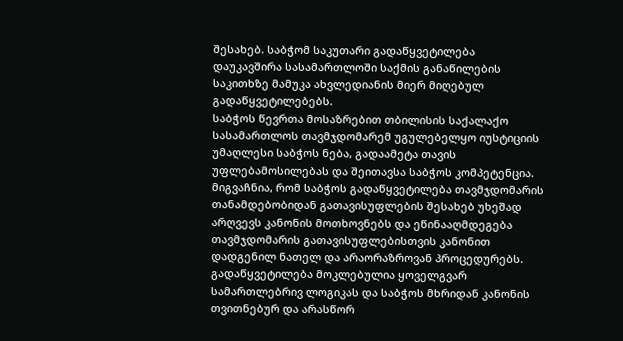შესახებ. საბჭომ საკუთარი გადაწყვეტილება დაუკავშირა სასამართლოში საქმის განაწილების საკითხზე მამუკა ახვლედიანის მიერ მიღებულ გადაწყვეტილებებს.
საბჭოს წევრთა მოსაზრებით თბილისის საქალაქო სასამართლოს თავმჯდომარემ უგულებელყო იუსტიციის უმაღლესი საბჭოს ნება, გადაამეტა თავის უფლებამოსილებას და შეითავსა საბჭოს კომპეტენცია.
მიგვაჩნია, რომ საბჭოს გადაწყვეტილება თავმჯდომარის თანამდებობიდან გათავისუფლების შესახებ უხეშად არღვევს კანონის მოთხოვნებს და ეწინააღმდეგება თავმჯდომარის გათავისუფლებისთვის კანონით დადგენილ ნათელ და არაორაზროვან პროცედურებს. გადაწყვეტილება მოკლებულია ყოველგვარ სამართლებრივ ლოგიკას და საბჭოს მხრიდან კანონის თვითნებურ და არასწორ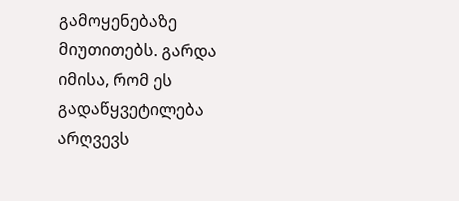გამოყენებაზე მიუთითებს. გარდა იმისა, რომ ეს გადაწყვეტილება არღვევს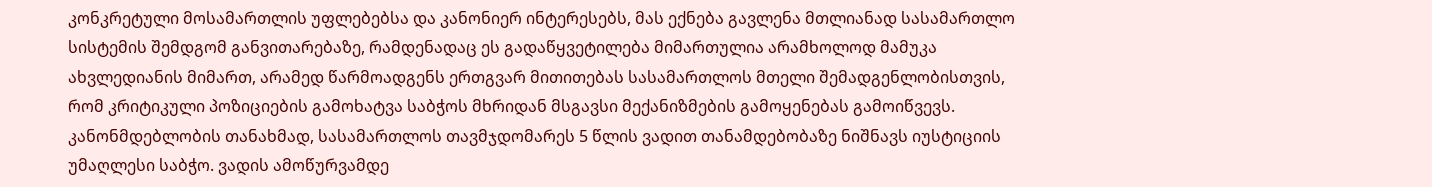კონკრეტული მოსამართლის უფლებებსა და კანონიერ ინტერესებს, მას ექნება გავლენა მთლიანად სასამართლო სისტემის შემდგომ განვითარებაზე, რამდენადაც ეს გადაწყვეტილება მიმართულია არამხოლოდ მამუკა ახვლედიანის მიმართ, არამედ წარმოადგენს ერთგვარ მითითებას სასამართლოს მთელი შემადგენლობისთვის, რომ კრიტიკული პოზიციების გამოხატვა საბჭოს მხრიდან მსგავსი მექანიზმების გამოყენებას გამოიწვევს.
კანონმდებლობის თანახმად, სასამართლოს თავმჯდომარეს 5 წლის ვადით თანამდებობაზე ნიშნავს იუსტიციის უმაღლესი საბჭო. ვადის ამოწურვამდე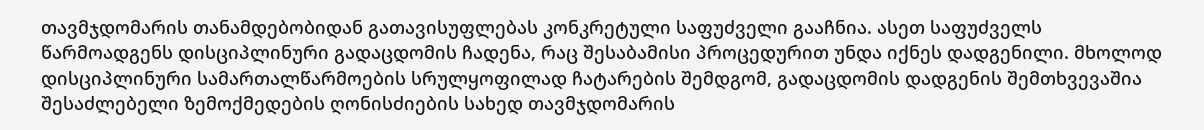თავმჯდომარის თანამდებობიდან გათავისუფლებას კონკრეტული საფუძველი გააჩნია. ასეთ საფუძველს წარმოადგენს დისციპლინური გადაცდომის ჩადენა, რაც შესაბამისი პროცედურით უნდა იქნეს დადგენილი. მხოლოდ დისციპლინური სამართალწარმოების სრულყოფილად ჩატარების შემდგომ, გადაცდომის დადგენის შემთხვევაშია შესაძლებელი ზემოქმედების ღონისძიების სახედ თავმჯდომარის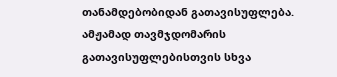თანამდებობიდან გათავისუფლება. ამჟამად თავმჯდომარის გათავისუფლებისთვის სხვა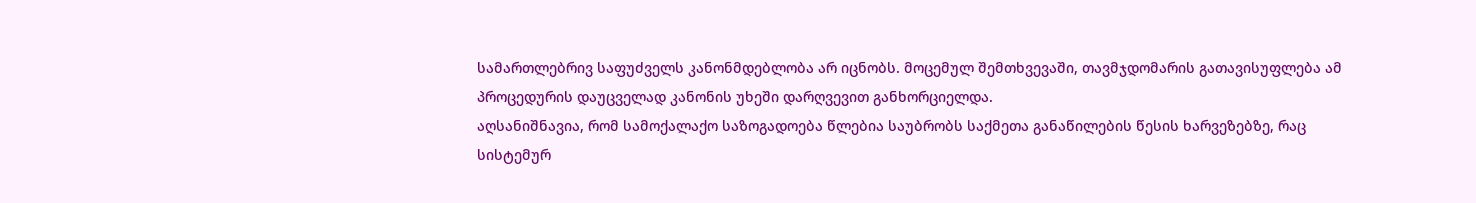სამართლებრივ საფუძველს კანონმდებლობა არ იცნობს. მოცემულ შემთხვევაში, თავმჯდომარის გათავისუფლება ამ პროცედურის დაუცველად კანონის უხეში დარღვევით განხორციელდა.
აღსანიშნავია, რომ სამოქალაქო საზოგადოება წლებია საუბრობს საქმეთა განაწილების წესის ხარვეზებზე, რაც სისტემურ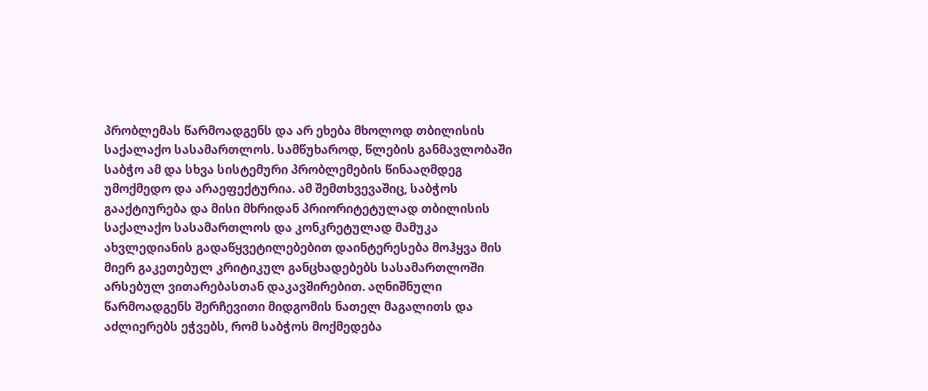პრობლემას წარმოადგენს და არ ეხება მხოლოდ თბილისის საქალაქო სასამართლოს. სამწუხაროდ, წლების განმავლობაში საბჭო ამ და სხვა სისტემური პრობლემების წინააღმდეგ უმოქმედო და არაეფექტურია. ამ შემთხვევაშიც, საბჭოს გააქტიურება და მისი მხრიდან პრიორიტეტულად თბილისის საქალაქო სასამართლოს და კონკრეტულად მამუკა ახვლედიანის გადაწყვეტილებებით დაინტერესება მოჰყვა მის მიერ გაკეთებულ კრიტიკულ განცხადებებს სასამართლოში არსებულ ვითარებასთან დაკავშირებით. აღნიშნული წარმოადგენს შერჩევითი მიდგომის ნათელ მაგალითს და აძლიერებს ეჭვებს, რომ საბჭოს მოქმედება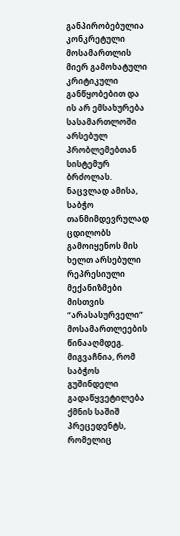განპირობებულია კონკრეტული მოსამართლის მიერ გამოხატული კრიტიკული განწყობებით და ის არ ემსახურება სასამართლოში არსებულ პრობლემებთან სისტემურ ბრძოლას. ნაცვლად ამისა, საბჭო თანმიმდევრულად ცდილობს გამოიყენოს მის ხელთ არსებული რეპრესიული მექანიზმები მისთვის “არასასურველი” მოსამართლეების წინააღმდეგ. მიგვაჩნია, რომ საბჭოს გუშინდელი გადაწყვეტილება ქმნის საშიშ პრეცედენტს, რომელიც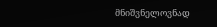მნიშვნელოვნად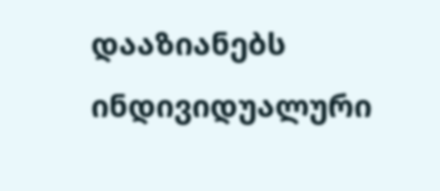დააზიანებს ინდივიდუალური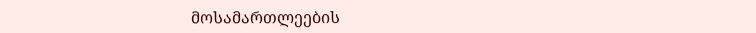მოსამართლეების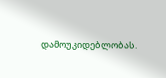დამოუკიდებლობას.